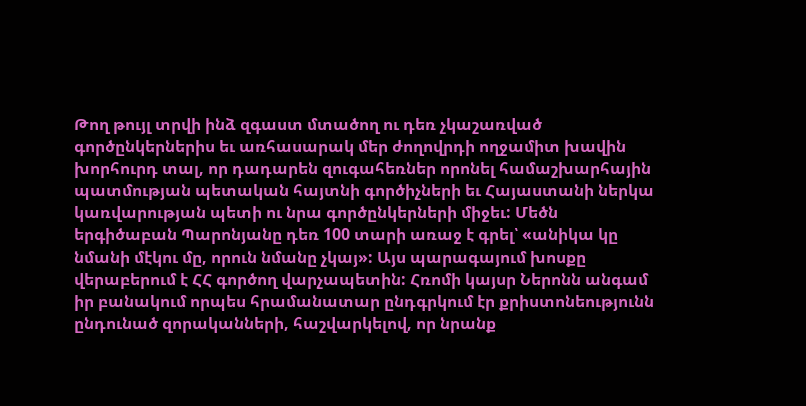Թող թույլ տրվի ինձ զգաստ մտածող ու դեռ չկաշառված գործընկերներիս եւ առհասարակ մեր ժողովրդի ողջամիտ խավին խորհուրդ տալ, որ դադարեն զուգահեռներ որոնել համաշխարհային պատմության պետական հայտնի գործիչների եւ Հայաստանի ներկա կառվարության պետի ու նրա գործընկերների միջեւ: Մեծն երգիծաբան Պարոնյանը դեռ 100 տարի առաջ է գրել՝ «անիկա կը նմանի մէկու մը, որուն նմանը չկայ»: Այս պարագայում խոսքը վերաբերում է ՀՀ գործող վարչապետին: Հռոմի կայսր Ներոնն անգամ իր բանակում որպես հրամանատար ընդգրկում էր քրիստոնեությունն ընդունած զորականների, հաշվարկելով, որ նրանք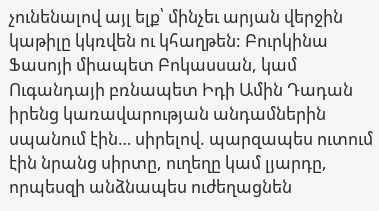չունենալով այլ ելք՝ մինչեւ արյան վերջին կաթիլը կկռվեն ու կհաղթեն: Բուրկինա Ֆասոյի միապետ Բոկասսան, կամ Ուգանդայի բռնապետ Իդի Ամին Դադան իրենց կառավարության անդամներին սպանում էին… սիրելով. պարզապես ուտում էին նրանց սիրտը, ուղեղը կամ լյարդը, որպեսզի անձնապես ուժեղացնեն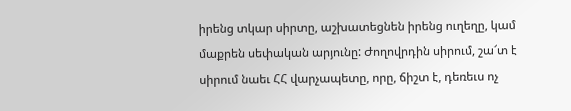իրենց տկար սիրտը, աշխատեցնեն իրենց ուղեղը, կամ մաքրեն սեփական արյունը: Ժողովրդին սիրում, շա՜տ է սիրում նաեւ ՀՀ վարչապետը, որը, ճիշտ է, դեռեւս ոչ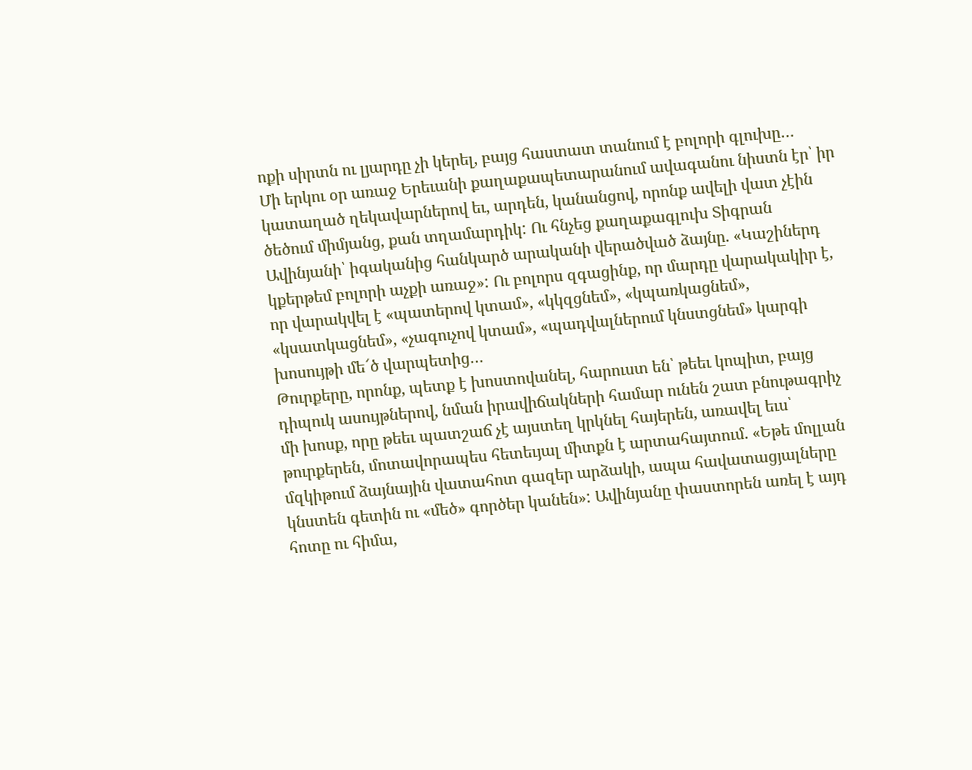ոքի սիրտն ու լյարդը չի կերել, բայց հաստատ տանում է բոլորի գլուխը…
Մի երկու օր առաջ Երեւանի քաղաքապետարանում ավագանու նիստն էր՝ իր կատաղած ղեկավարներով եւ, արդեն, կանանցով, որոնք ավելի վատ չէին ծեծում միմյանց, քան տղամարդիկ: Ու հնչեց քաղաքագլուխ Տիգրան Ավինյանի՝ իգականից հանկարծ արականի վերածված ձայնը. «Կաշիներդ կքերթեմ բոլորի աչքի առաջ»: Ու բոլորս զգացինք, որ մարդը վարակակիր է, որ վարակվել է «պատերով կտամ», «կկզցնեմ», «կպառկացնեմ», «կսատկացնեմ», «չագուչով կտամ», «պադվալներում կնստցնեմ» կարգի խոսույթի մե՜ծ վարպետից…
Թուրքերը, որոնք, պետք է խոստովանել, հարուստ են՝ թեեւ կոպիտ, բայց դիպուկ ասույթներով, նման իրավիճակների համար ունեն շատ բնութագրիչ մի խոսք, որը թեեւ պատշաճ չէ այստեղ կրկնել հայերեն, առավել եւս՝ թուրքերեն, մոտավորապես հետեւյալ միտքն է արտահայտում. «Եթե մոլլան մզկիթում ձայնային վատահոտ գազեր արձակի, ապա հավատացյալները կնստեն գետին ու «մեծ» գործեր կանեն»: Ավինյանը փաստորեն առել է այդ հոտը ու հիմա,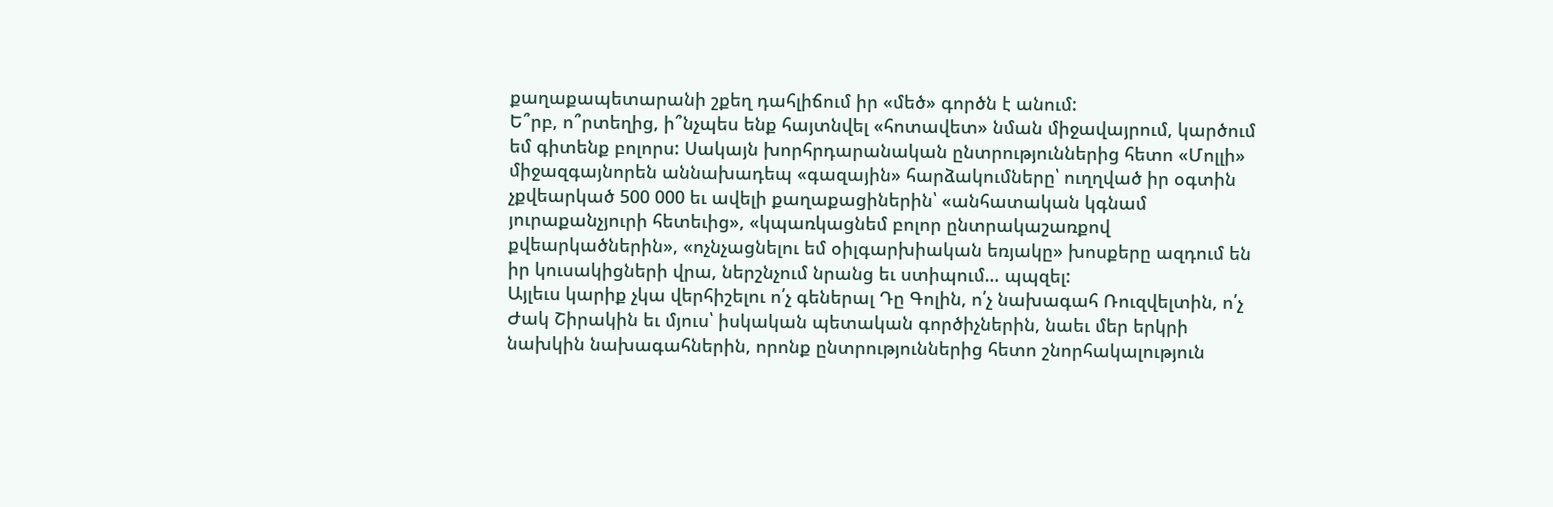քաղաքապետարանի շքեղ դահլիճում իր «մեծ» գործն է անում:
Ե՞րբ, ո՞րտեղից, ի՞նչպես ենք հայտնվել «հոտավետ» նման միջավայրում, կարծում եմ գիտենք բոլորս: Սակայն խորհրդարանական ընտրություններից հետո «Մոլլի» միջազգայնորեն աննախադեպ «գազային» հարձակումները՝ ուղղված իր օգտին չքվեարկած 500 000 եւ ավելի քաղաքացիներին՝ «անհատական կգնամ յուրաքանչյուրի հետեւից», «կպառկացնեմ բոլոր ընտրակաշառքով քվեարկածներին», «ոչնչացնելու եմ օիլգարխիական եռյակը» խոսքերը ազդում են իր կուսակիցների վրա, ներշնչում նրանց եւ ստիպում… պպզել:
Այլեւս կարիք չկա վերհիշելու ո՛չ գեներալ Դը Գոլին, ո՛չ նախագահ Ռուզվելտին, ո՛չ Ժակ Շիրակին եւ մյուս՝ իսկական պետական գործիչներին, նաեւ մեր երկրի նախկին նախագահներին, որոնք ընտրություններից հետո շնորհակալություն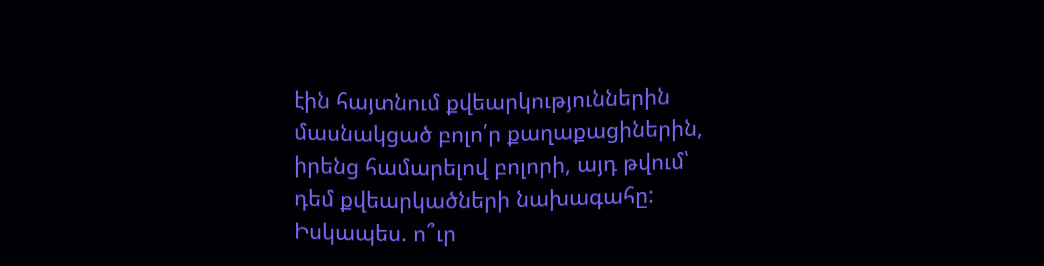էին հայտնում քվեարկություններին մասնակցած բոլո՛ր քաղաքացիներին, իրենց համարելով բոլորի, այդ թվում՝ դեմ քվեարկածների նախագահը:
Իսկապես. ո՞ւր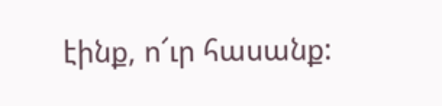էինք, ո՜ւր հասանք: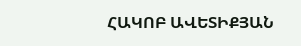ՀԱԿՈԲ ԱՎԵՏԻՔՅԱՆ